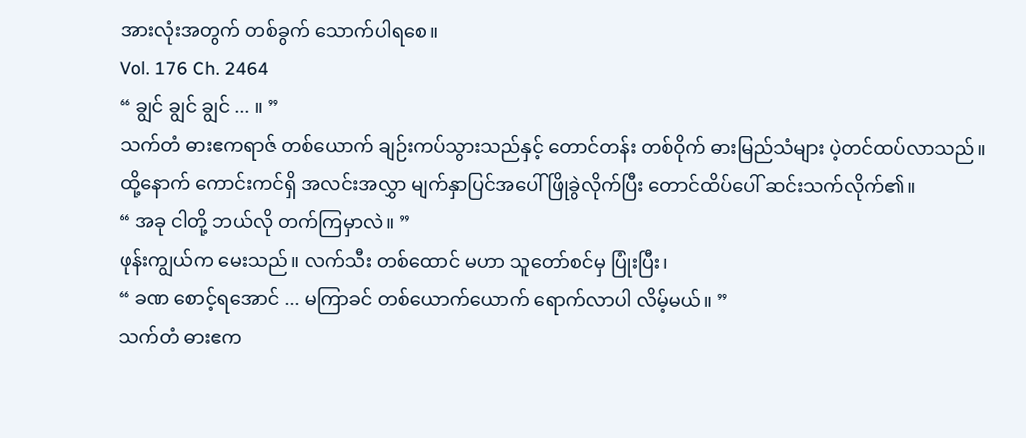အားလုံးအတွက် တစ်ခွက် သောက်ပါရစေ။
Vol. 176 Ch. 2464
“ ချွင် ချွင် ချွင် ... ။ ”
သက်တံ ဓားဧကရာဇ် တစ်ယောက် ချဉ်းကပ်သွားသည်နှင့် တောင်တန်း တစ်ဝိုက် ဓားမြည်သံများ ပဲ့တင်ထပ်လာသည်။
ထို့နောက် ကောင်းကင်ရှိ အလင်းအလွှာ မျက်နှာပြင်အပေါ် ဖြိုခွဲလိုက်ပြီး တောင်ထိပ်ပေါ် ဆင်းသက်လိုက်၏။
“ အခု ငါတို့ ဘယ်လို တက်ကြမှာလဲ။ ”
ဖုန်းကျွယ်က မေးသည်။ လက်သီး တစ်ထောင် မဟာ သူတော်စင်မှ ပြုံးပြီး၊
“ ခဏ စောင့်ရအောင် ... မကြာခင် တစ်ယောက်ယောက် ရောက်လာပါ လိမ့်မယ်။ ”
သက်တံ ဓားဧက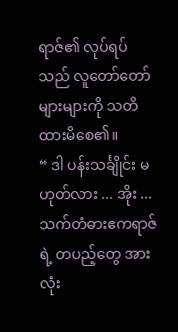ရာဇ်၏ လုပ်ရပ်သည် လူတော်တော် များများကို သတိ ထားမိစေ၏။
“ ဒါ ပန်းသင်္ချိုင်း မဟုတ်လား ... အိုး ... သက်တံဓားဧကရာဇ်ရဲ့ တပည့်တွေ အားလုံး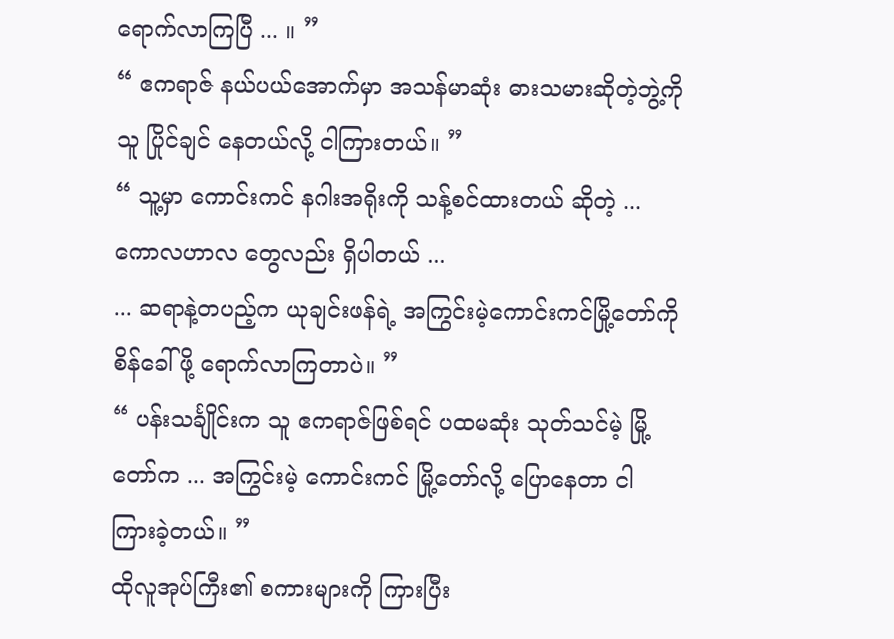ရောက်လာကြပြီ ... ။ ”
“ ဧကရာဇ် နယ်ပယ်အောက်မှာ အသန်မာဆုံး ဓားသမားဆိုတဲ့ဘွဲ့ကို သူ ပြိုင်ချင် နေတယ်လို့ ငါကြားတယ်။ ”
“ သူ့မှာ ကောင်းကင် နဂါးအရိုးကို သန့်စင်ထားတယ် ဆိုတဲ့ ... ကောလဟာလ တွေလည်း ရှိပါတယ် ...
... ဆရာနဲ့တပည့်က ယုချင်းဖန်ရဲ့ အကြွင်းမဲ့ကောင်းကင်မြို့တော်ကို စိန်ခေါ်ဖို့ ရောက်လာကြတာပဲ။ ”
“ ပန်းသင်္ချိုင်းက သူ ဧကရာဇ်ဖြစ်ရင် ပထမဆုံး သုတ်သင်မဲ့ မြို့တော်က ... အကြွင်းမဲ့ ကောင်းကင် မြို့တော်လို့ ပြောနေတာ ငါ ကြားခဲ့တယ်။ ”
ထိုလူအုပ်ကြီး၏ စကားများကို ကြားပြီး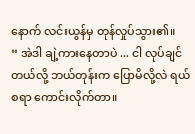နောက် လင်းယွန်မှ တုန်လှုပ်သွား၏။
“ အဲဒါ ချဲ့ကားနေတာပဲ ... ငါ လုပ်ချင်တယ်လို့ ဘယ်တုန်းက ပြောမိလို့လဲ ရယ်စရာ ကောင်းလိုက်တာ။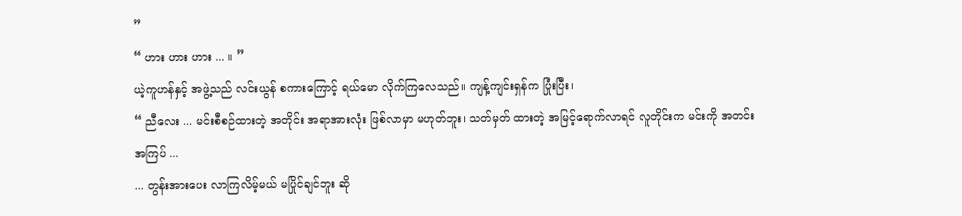”
“ ဟား ဟား ဟား ... ။ ”
ယဲ့ကူဟန်နှင့် အဖွဲ့သည် လင်းယွန် စကားကြောင့် ရယ်မော လိုက်ကြလေသည်။ ကျန့်ကျင်းရှန်က ပြုံးပြီး၊
“ ညီလေး ... မင်းစီစဉ်ထားတဲ့ အတိုင်း အရာအားလုံး ဖြစ်လာမှာ မဟုတ်ဘူး၊ သတ်မှတ် ထားတဲ့ အမြင့်ရောက်လာရင် လူတိုင်းက မင်းကို အတင်းအကြပ် ...
... တွန်းအားပေး လာကြလိမ့်မယ် မပြိုင်ချင်ဘူး ဆို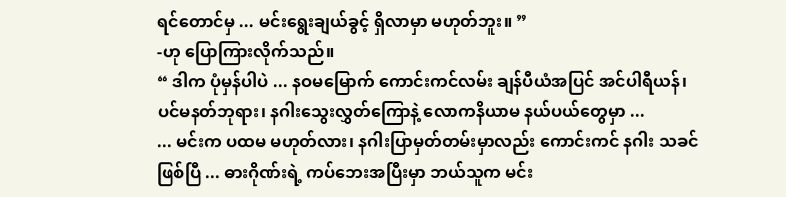ရင်တောင်မှ ... မင်းရွေးချယ်ခွင့် ရှိလာမှာ မဟုတ်ဘူး။ ”
-ဟု ပြောကြားလိုက်သည်။
“ ဒါက ပုံမှန်ပါပဲ ... နဝမမြောက် ကောင်းကင်လမ်း ချန်ပီယံအပြင် အင်ပါရီယန်၊ ပင်မနတ်ဘုရား၊ နဂါးသွေးလွှတ်ကြောနဲ့ လောကနိယာမ နယ်ပယ်တွေမှာ ...
... မင်းက ပထမ မဟုတ်လား၊ နဂါးပြာမှတ်တမ်းမှာလည်း ကောင်းကင် နဂါး သခင်ဖြစ်ပြီ ... ဓားဂိုဏ်းရဲ့ ကပ်ဘေးအပြီးမှာ ဘယ်သူက မင်း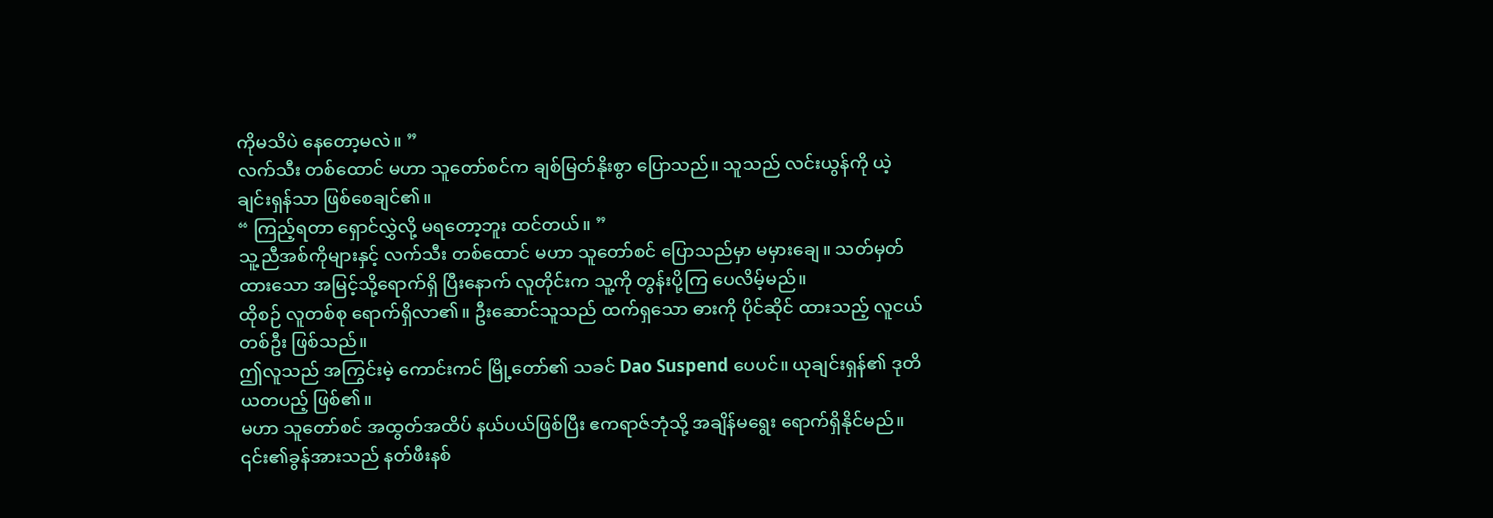ကိုမသိပဲ နေတော့မလဲ။ ”
လက်သီး တစ်ထောင် မဟာ သူတော်စင်က ချစ်မြတ်နိုးစွာ ပြောသည်။ သူသည် လင်းယွန်ကို ယဲ့ချင်းရှန်သာ ဖြစ်စေချင်၏။
“ ကြည့်ရတာ ရှောင်လွှဲလို့ မရတော့ဘူး ထင်တယ်။ ”
သူ့ညီအစ်ကိုများနှင့် လက်သီး တစ်ထောင် မဟာ သူတော်စင် ပြောသည်မှာ မမှားချေ။ သတ်မှတ် ထားသော အမြင့်သို့ရောက်ရှိ ပြီးနောက် လူတိုင်းက သူ့ကို တွန်းပို့ကြ ပေလိမ့်မည်။
ထိုစဉ် လူတစ်စု ရောက်ရှိလာ၏။ ဦးဆောင်သူသည် ထက်ရှသော ဓားကို ပိုင်ဆိုင် ထားသည့် လူငယ်တစ်ဦး ဖြစ်သည်။
ဤလူသည် အကြွင်းမဲ့ ကောင်းကင် မြို့တော်၏ သခင် Dao Suspend ပေပင်။ ယုချင်းရှန်၏ ဒုတိယတပည့် ဖြစ်၏။
မဟာ သူတော်စင် အထွတ်အထိပ် နယ်ပယ်ဖြစ်ပြီး ဧကရာဇ်ဘုံသို့ အချိန်မရွေး ရောက်ရှိနိုင်မည်။
၎င်း၏ခွန်အားသည် နတ်ဖီးနစ်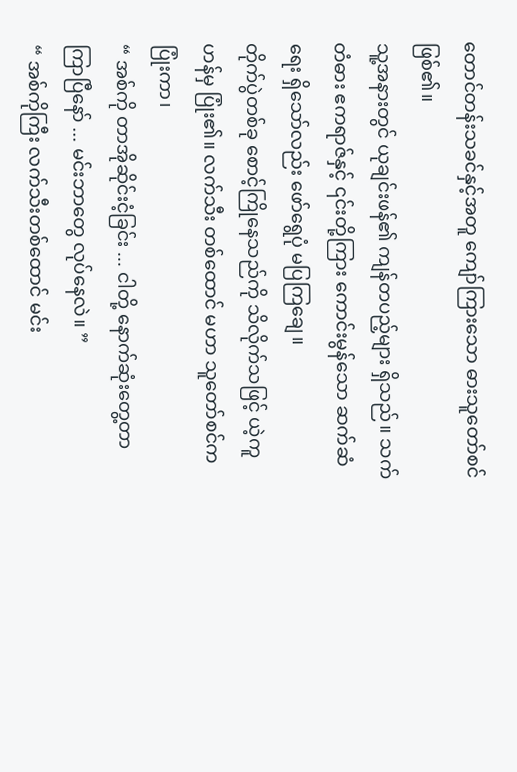တောင်တန်းသခင်နှင့်အတူ ကျော်ကြားသော ဓားသူတော်စင် ဖြစ်၏။
သူ့အနားတွင် ယုချင်းဖန်၏ ကျန်တပည့်များ ရှိသည်။ သက်တံဓား ဧကရာဇ်နှင့် ၎င်းတို့ကြား ကောင်းမွန်သော ဆက်ဆံရေး ရှိသော်လည်း ဖော်ရွေပုံ မပြကြချေ။
တိုက်ပွဲတစ်ခု စောင့်ကြိုနေသည်ကို သိလိုက်သဖြင့် ယဲ့ကူဟန်မှ ပြုံး၏။ လက်သီး တစ်ထောင် မဟာ သူတော်စင်က ပြုံးကာ၊
“ အစ်ကို တာအိုဆိုင်းငံ့ခြင်း ... ငါတို့ နောက်ဆုံးတွေ့တာ ကြာပြီနော် ... မင်းဘာတွေ လုပ်နေလဲ။ ”
“ အစ်ကိုကြီး လက်သီးတစ်ထောင် မင်း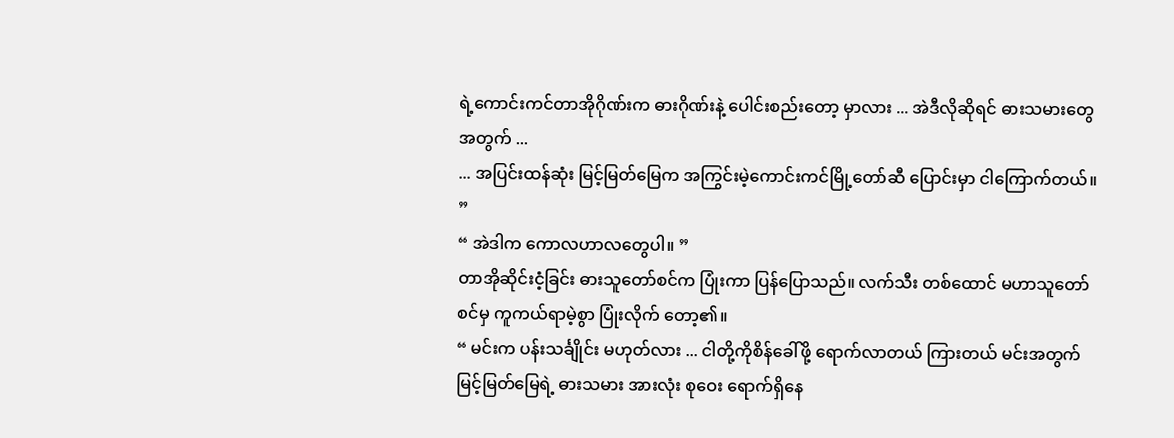ရဲ့ကောင်းကင်တာအိုဂိုဏ်းက ဓားဂိုဏ်းနဲ့ ပေါင်းစည်းတော့ မှာလား ... အဲဒီလိုဆိုရင် ဓားသမားတွေ အတွက် ...
... အပြင်းထန်ဆုံး မြင့်မြတ်မြေက အကြွင်းမဲ့ကောင်းကင်မြို့တော်ဆီ ပြောင်းမှာ ငါကြောက်တယ်။ ”
“ အဲဒါက ကောလဟာလတွေပါ။ ”
တာအိုဆိုင်းငံ့ခြင်း ဓားသူတော်စင်က ပြုံးကာ ပြန်ပြောသည်။ လက်သီး တစ်ထောင် မဟာသူတော်စင်မှ ကူကယ်ရာမဲ့စွာ ပြုံးလိုက် တော့၏။
“ မင်းက ပန်းသင်္ချိုင်း မဟုတ်လား ... ငါတို့ကိုစိန်ခေါ်ဖို့ ရောက်လာတယ် ကြားတယ် မင်းအတွက် မြင့်မြတ်မြေရဲ့ ဓားသမား အားလုံး စုဝေး ရောက်ရှိနေ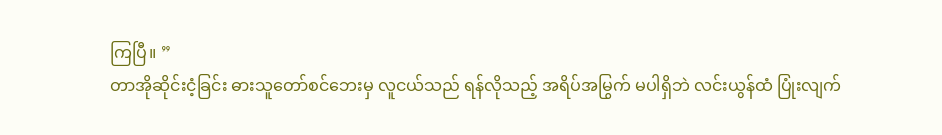ကြပြီ။ ”
တာအိုဆိုင်းငံ့ခြင်း ဓားသူတော်စင်ဘေးမှ လူငယ်သည် ရန်လိုသည့် အရိပ်အမြွက် မပါရှိဘဲ လင်းယွန်ထံ ပြုံးလျက်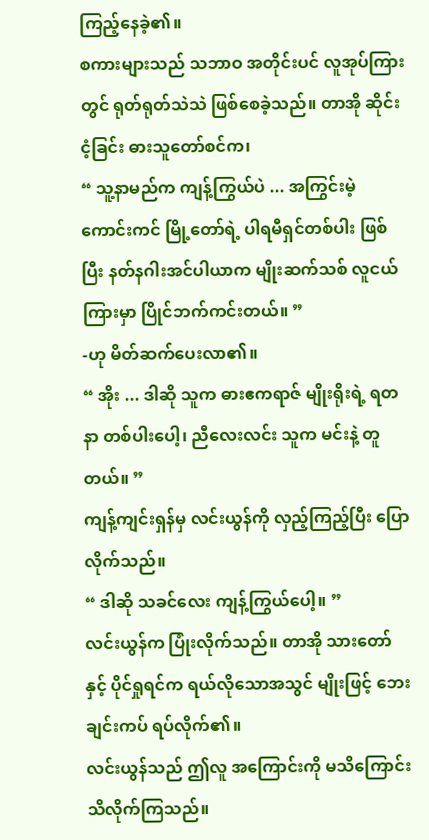ကြည့်နေခဲ့၏။
စကားများသည် သဘာဝ အတိုင်းပင် လူအုပ်ကြားတွင် ရုတ်ရုတ်သဲသဲ ဖြစ်စေခဲ့သည်။ တာအို ဆိုင်းငံ့ခြင်း ဓားသူတော်စင်က၊
“ သူ့နာမည်က ကျန့်ကြွယ်ပဲ ... အကြွင်းမဲ့ ကောင်းကင် မြို့တော်ရဲ့ ပါရမီရှင်တစ်ပါး ဖြစ်ပြီး နတ်နဂါးအင်ပါယာက မျိုးဆက်သစ် လူငယ် ကြားမှာ ပြိုင်ဘက်ကင်းတယ်။ ”
-ဟု မိတ်ဆက်ပေးလာ၏။
“ အိုး ... ဒါဆို သူက ဓားဧကရာဇ် မျိုးရိုးရဲ့ ရတနာ တစ်ပါးပေါ့၊ ညီလေးလင်း သူက မင်းနဲ့ တူတယ်။ ”
ကျန့်ကျင်းရှန်မှ လင်းယွန်ကို လှည့်ကြည့်ပြီး ပြောလိုက်သည်။
“ ဒါဆို သခင်လေး ကျန့်ကြွယ်ပေါ့။ ”
လင်းယွန်က ပြုံးလိုက်သည်။ တာအို သားတော်နှင့် ပိုင်ရှုရင်က ရယ်လိုသောအသွင် မျိုးဖြင့် ဘေးချင်းကပ် ရပ်လိုက်၏။
လင်းယွန်သည် ဤလူ အကြောင်းကို မသိကြောင်း သိလိုက်ကြသည်။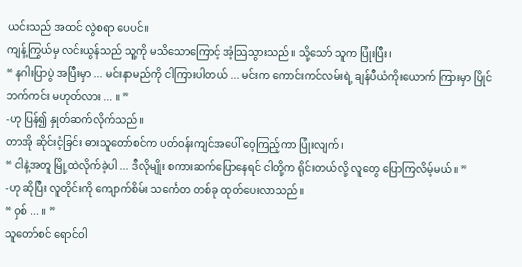ယင်းသည် အထင် လွဲစရာ ပေပင်။
ကျန့်ကြွယ်မှ လင်းယွန်သည် သူ့ကို မသိသောကြောင့် အံ့သြသွားသည်။ သို့သော် သူက ပြုံးပြီး၊
“ နဂါးပြာပွဲ အပြီးမှာ ... မင်းနာမည်ကို ငါကြားပါတယ် ... မင်းက ကောင်းကင်လမ်းရဲ့ ချန်ပီယံကိုးယောက် ကြားမှာ ပြိုင်ဘက်ကင်း မဟုတ်လား ... ။ ”
-ဟု ပြန်၍ နှုတ်ဆက်လိုက်သည်။
တာအို ဆိုင်းငံ့ခြင်း ဓားသူတော်စင်က ပတ်ဝန်းကျင်အပေါ် ဝေ့ကြည့်ကာ ပြုံးလျက်၊
“ ငါနဲ့အတူ မြို့ထဲလိုက်ခဲ့ပါ ... ဒီလိုမျိုး စကားဆက်ပြောနေရင် ငါတို့က ရိုင်းတယ်လို့ လူတွေ ပြောကြလိမ့်မယ်။ ”
-ဟု ဆိုပြီး လူတိုင်းကို ကျောက်စိမ်း သင်္ကေတ တစ်ခု ထုတ်ပေးလာသည်။
“ ဝှစ် ... ။ ”
သူတော်စင် ရောင်ဝါ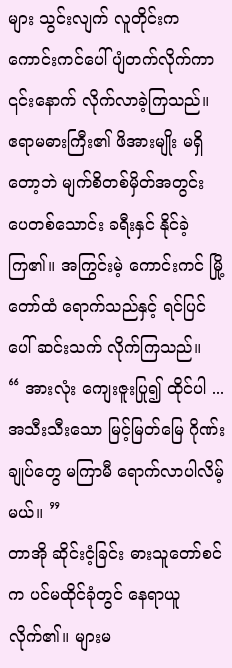များ သွင်းလျက် လူတိုင်းက ကောင်းကင်ပေါ် ပျံတက်လိုက်ကာ ၎င်းနောက် လိုက်လာခဲ့ကြသည်။
ဧရာမဓားကြီး၏ ဖိအားမျိုး မရှိတော့ဘဲ မျက်စိတစ်မှိတ်အတွင်း ပေတစ်သောင်း ခရီးနှင် နိုင်ခဲ့ကြ၏။ အကြွင်းမဲ့ ကောင်းကင် မြို့တော်ထံ ရောက်သည်နှင့် ရင်ပြင်ပေါ် ဆင်းသက် လိုက်ကြသည်။
“ အားလုံး ကျေးဇူးပြု၍ ထိုင်ပါ ... အသီးသီးသော မြင့်မြတ်မြေ ဂိုဏ်းချုပ်တွေ မကြာမီ ရောက်လာပါလိမ့်မယ်။ ”
တာအို ဆိုင်းငံ့ခြင်း ဓားသူတော်စင်က ပင်မထိုင်ခုံတွင် နေရာယူလိုက်၏။ များမ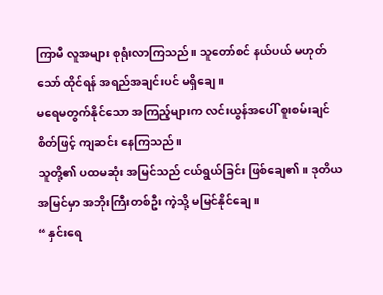ကြာမီ လူအများ စုရုံးလာကြသည်။ သူတော်စင် နယ်ပယ် မဟုတ်သော် ထိုင်ရန် အရည်အချင်းပင် မရှိချေ။
မရေမတွက်နိုင်သော အကြည့်များက လင်းယွန်အပေါ် စူးစမ်းချင် စိတ်ဖြင့် ကျဆင်း နေကြသည်။
သူတို့၏ ပထမဆုံး အမြင်သည် ငယ်ရွယ်ခြင်း ဖြစ်ချေ၏။ ဒုတိယ အမြင်မှာ အဘိုးကြီးတစ်ဦး ကဲ့သို့ မမြင်နိုင်ချေ။
“ နှင်းရေ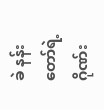ခဲ နန်းတော်ရဲ့ ဂိုဏ်း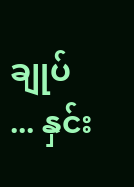ချုပ် ... နှင်း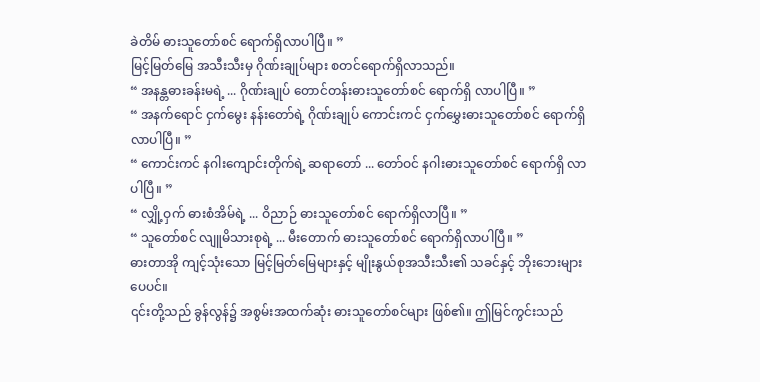ခဲတိမ် ဓားသူတော်စင် ရောက်ရှိလာပါပြီ။ ”
မြင့်မြတ်မြေ အသီးသီးမှ ဂိုဏ်းချုပ်များ စတင်ရောက်ရှိလာသည်။
“ အနန္တဓားခန်းမရဲ့ ... ဂိုဏ်းချုပ် တောင်တန်းဓားသူတော်စင် ရောက်ရှိ လာပါပြီ။ ”
“ အနက်ရောင် ငှက်မွေး နန်းတော်ရဲ့ ဂိုဏ်းချုပ် ကောင်းကင် ငှက်မွှေးဓားသူတော်စင် ရောက်ရှိလာပါပြီ။ ”
“ ကောင်းကင် နဂါးကျောင်းတိုက်ရဲ့ ဆရာတော် ... တော်ဝင် နဂါးဓားသူတော်စင် ရောက်ရှိ လာပါပြီ။ ”
“ လျှို့ဝှက် ဓားစံအိမ်ရဲ့ ... ဝိညာဉ် ဓားသူတော်စင် ရောက်ရှိလာပြီ။ ”
“ သူတော်စင် လျူမိသားစုရဲ့ ... မီးတောက် ဓားသူတော်စင် ရောက်ရှိလာပါပြီ။ ”
ဓားတာအို ကျင့်သုံးသော မြင့်မြတ်မြေများနှင့် မျိုးနွယ်စုအသီးသီး၏ သခင်နှင့် ဘိုးဘေးများ ပေပင်။
၎င်းတို့သည် ခွန်လွန်၌ အစွမ်းအထက်ဆုံး ဓားသူတော်စင်များ ဖြစ်၏။ ဤမြင်ကွင်းသည်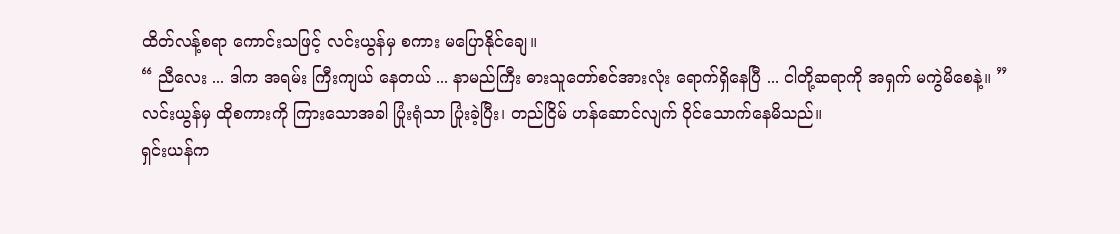ထိတ်လန့်စရာ ကောင်းသဖြင့် လင်းယွန်မှ စကား မပြောနိုင်ချေ။
“ ညီလေး ... ဒါက အရမ်း ကြီးကျယ် နေတယ် ... နာမည်ကြီး ဓားသူတော်စင်အားလုံး ရောက်ရှိနေပြီ ... ငါတို့ဆရာကို အရှက် မကွဲမိစေနဲ့။ ”
လင်းယွန်မှ ထိုစကားကို ကြားသောအခါ ပြုံးရုံသာ ပြုံးခဲ့ပြီး၊ တည်ငြိမ် ဟန်ဆောင်လျက် ဝိုင်သောက်နေမိသည်။
ရှင်းယန်က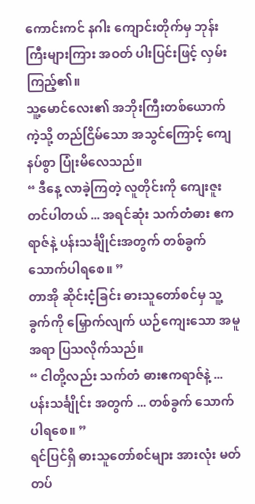ကောင်းကင် နဂါး ကျောင်းတိုက်မှ ဘုန်းကြီးများကြား အဝတ် ပါးပြင်းဖြင့် လှမ်းကြည့်၏။
သူ့မောင်လေး၏ အဘိုးကြီးတစ်ယောက် ကဲ့သို့ တည်ငြိမ်သော အသွင်ကြောင့် ကျေနပ်စွာ ပြုံးမိလေသည်။
“ ဒီနေ့ လာခဲ့ကြတဲ့ လူတိုင်းကို ကျေးဇူးတင်ပါတယ် ... အရင်ဆုံး သက်တံဓား ဧကရာဇ်နဲ့ ပန်းသင်္ချိုင်းအတွက် တစ်ခွက် သောက်ပါရစေ။ ”
တာအို ဆိုင်းငံ့ခြင်း ဓားသူတော်စင်မှ သူ့ခွက်ကို မြှောက်လျက် ယဉ်ကျေးသော အမူအရာ ပြသလိုက်သည်။
“ ငါတို့လည်း သက်တံ ဓားဧကရာဇ်နဲ့ ... ပန်းသင်္ချိုင်း အတွက် ... တစ်ခွက် သောက်ပါရစေ။ ”
ရင်ပြင်ရှိ ဓားသူတော်စင်များ အားလုံး မတ်တပ်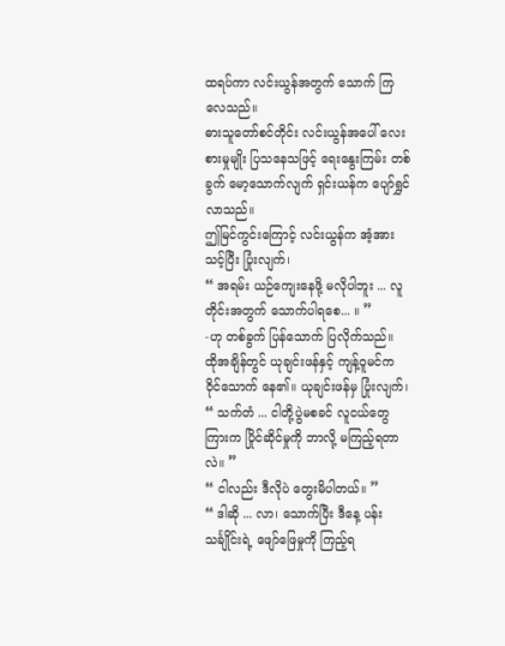ထရပ်ကာ လင်းယွန်အတွက် သောက် ကြလေသည်။
ဓားသူတော်စင်တိုင်း လင်းယွန်အပေါ် လေးစားမှုမျိုး ပြသနေသဖြင့် ရေးနွေးကြမ်း တစ်ခွက် မော့သောက်လျက် ရှင်းယန်က ပျော်ရွှင်လာသည်။
ဤမြင်ကွင်းကြောင့် လင်းယွန်က အံ့အားသင့်ပြီး ပြုံးလျက်၊
“ အရမ်း ယဉ်ကျေးနေဖို့ မလိုပါဘူး ... လူတိုင်းအတွက် သောက်ပါရစေ... ။ ”
-ဟု တစ်ခွက် ပြန်သောက် ပြလိုက်သည်။
ထိုအချိန်တွင် ယုချင်းဖန်နှင့် ကျန့်ဝူမင်က ဝိုင်သောက် နေ၏။ ယုချင်းဖန်မှ ပြုံးလျက်၊
“ သက်တံ ... ငါတို့ပွဲမစခင် လူငယ်တွေကြားက ပြိုင်ဆိုင်မှုကို ဘာလို့ မကြည့်ရတာလဲ။ ”
“ ငါလည်း ဒီလိုပဲ တွေးမိပါတယ်။ ”
“ ဒါဆို ... လာ၊ သောက်ပြီး ဒီနေ့ ပန်းသင်္ချိုင်းရဲ့ ဖျော်ဖြေမှုကို ကြည့်ရ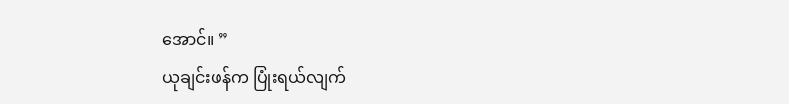အောင်။ ”
ယုချင်းဖန်က ပြုံးရယ်လျက်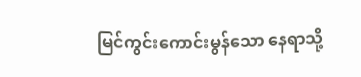မြင်ကွင်းကောင်းမွန်သော နေရာသို့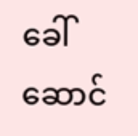ခေါ်ဆောင်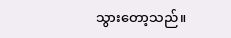သွားတော့သည်။